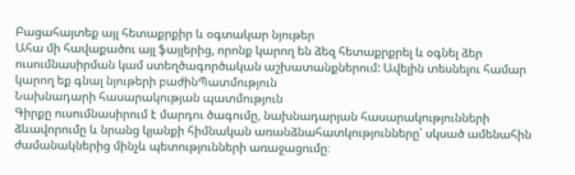Բացահայտեք այլ հետաքրքիր և օգտակար նյութեր
Ահա մի հավաքածու այլ ֆայլերից, որոնք կարող են ձեզ հետաքրքրել և օգնել ձեր ուսումնասիրման կամ ստեղծագործական աշխատանքներում: Ավելին տեսնելու համար կարող եք գնալ նյութերի բաժինՊատմություն
Նախնադարի հասարակության պատմություն
Գիրքը ուսումնասիրում է մարդու ծագումը, նախնադարյան հասարակությունների ձևավորումը և նրանց կյանքի հիմնական առանձնահատկությունները՝ սկսած ամենահին ժամանակներից մինչև պետությունների առաջացումը։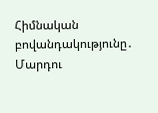Հիմնական բովանդակությունը․ Մարդու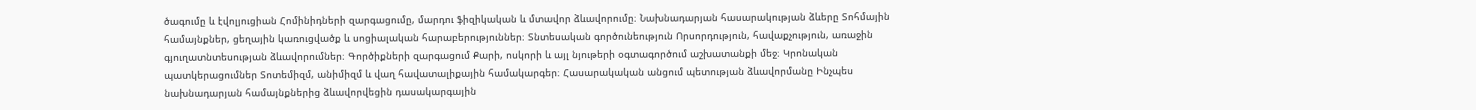ծագումը և էվոլյուցիան Հոմինիդների զարգացումը, մարդու ֆիզիկական և մտավոր ձևավորումը։ Նախնադարյան հասարակության ձևերը Տոհմային համայնքներ, ցեղային կառուցվածք և սոցիալական հարաբերություններ։ Տնտեսական գործունեություն Որսորդություն, հավաքչություն, առաջին գյուղատնտեսության ձևավորումներ։ Գործիքների զարգացում Քարի, ոսկորի և այլ նյութերի օգտագործում աշխատանքի մեջ։ Կրոնական պատկերացումներ Տոտեմիզմ, անիմիզմ և վաղ հավատալիքային համակարգեր։ Հասարակական անցում պետության ձևավորմանը Ինչպես նախնադարյան համայնքներից ձևավորվեցին դասակարգային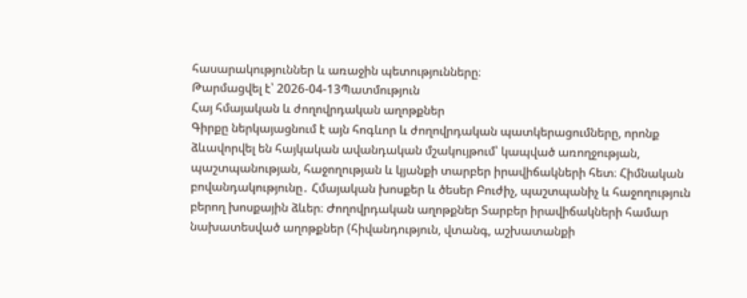հասարակություններ և առաջին պետությունները։
Թարմացվել է՝ 2026-04-13Պատմություն
Հայ հմայական և ժողովրդական աղոթքներ
Գիրքը ներկայացնում է այն հոգևոր և ժողովրդական պատկերացումները, որոնք ձևավորվել են հայկական ավանդական մշակույթում՝ կապված առողջության, պաշտպանության, հաջողության և կյանքի տարբեր իրավիճակների հետ։ Հիմնական բովանդակությունը․ Հմայական խոսքեր և ծեսեր Բուժիչ, պաշտպանիչ և հաջողություն բերող խոսքային ձևեր։ Ժողովրդական աղոթքներ Տարբեր իրավիճակների համար նախատեսված աղոթքներ (հիվանդություն, վտանգ, աշխատանքի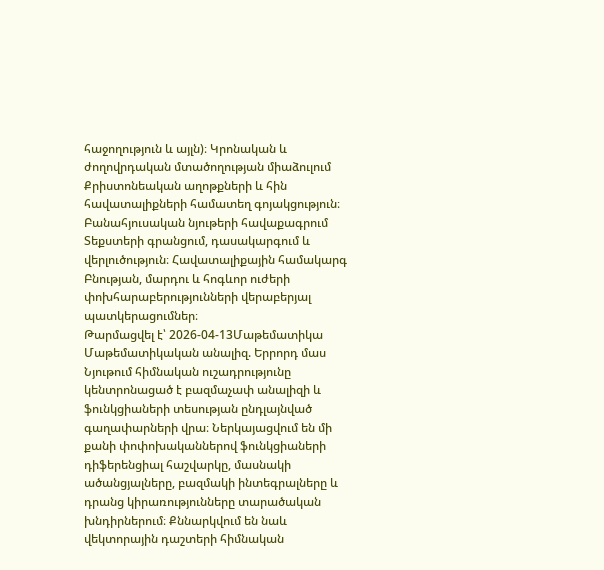հաջողություն և այլն)։ Կրոնական և ժողովրդական մտածողության միաձուլում Քրիստոնեական աղոթքների և հին հավատալիքների համատեղ գոյակցություն։ Բանահյուսական նյութերի հավաքագրում Տեքստերի գրանցում, դասակարգում և վերլուծություն։ Հավատալիքային համակարգ Բնության, մարդու և հոգևոր ուժերի փոխհարաբերությունների վերաբերյալ պատկերացումներ։
Թարմացվել է՝ 2026-04-13Մաթեմատիկա
Մաթեմատիկական անալիզ. Երրորդ մաս
Նյութում հիմնական ուշադրությունը կենտրոնացած է բազմաչափ անալիզի և ֆունկցիաների տեսության ընդլայնված գաղափարների վրա։ Ներկայացվում են մի քանի փոփոխականներով ֆունկցիաների դիֆերենցիալ հաշվարկը, մասնակի ածանցյալները, բազմակի ինտեգրալները և դրանց կիրառությունները տարածական խնդիրներում։ Քննարկվում են նաև վեկտորային դաշտերի հիմնական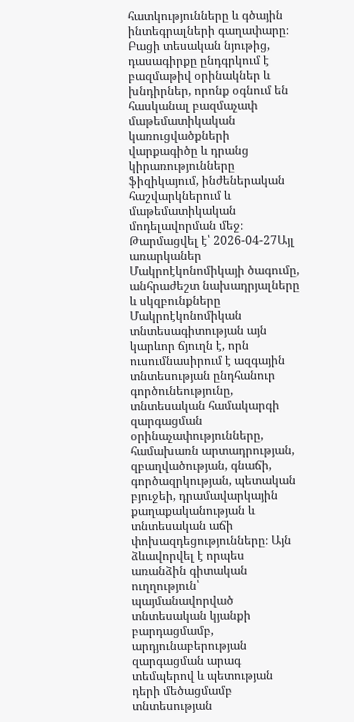հատկությունները և գծային ինտեգրալների գաղափարը։ Բացի տեսական նյութից, դասագիրքը ընդգրկում է բազմաթիվ օրինակներ և խնդիրներ, որոնք օգնում են հասկանալ բազմաչափ մաթեմատիկական կառուցվածքների վարքագիծը և դրանց կիրառությունները ֆիզիկայում, ինժեներական հաշվարկներում և մաթեմատիկական մոդելավորման մեջ։
Թարմացվել է՝ 2026-04-27Այլ առարկաներ
Մակրոէկոնոմիկայի ծագումը, անհրաժեշտ նախադրյալները և սկզբունքները
Մակրոէկոնոմիկան տնտեսագիտության այն կարևոր ճյուղն է, որն ուսումնասիրում է ազգային տնտեսության ընդհանուր գործունեությունը, տնտեսական համակարգի զարգացման օրինաչափությունները, համախառն արտադրության, զբաղվածության, գնաճի, գործազրկության, պետական բյուջեի, դրամավարկային քաղաքականության և տնտեսական աճի փոխազդեցությունները։ Այն ձևավորվել է որպես առանձին գիտական ուղղություն՝ պայմանավորված տնտեսական կյանքի բարդացմամբ, արդյունաբերության զարգացման արագ տեմպերով և պետության դերի մեծացմամբ տնտեսության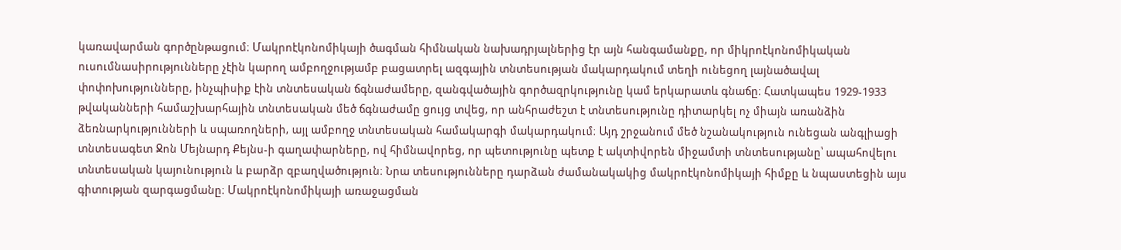կառավարման գործընթացում։ Մակրոէկոնոմիկայի ծագման հիմնական նախադրյալներից էր այն հանգամանքը, որ միկրոէկոնոմիկական ուսումնասիրությունները չէին կարող ամբողջությամբ բացատրել ազգային տնտեսության մակարդակում տեղի ունեցող լայնածավալ փոփոխությունները, ինչպիսիք էին տնտեսական ճգնաժամերը, զանգվածային գործազրկությունը կամ երկարատև գնաճը։ Հատկապես 1929-1933 թվականների համաշխարհային տնտեսական մեծ ճգնաժամը ցույց տվեց, որ անհրաժեշտ է տնտեսությունը դիտարկել ոչ միայն առանձին ձեռնարկությունների և սպառողների, այլ ամբողջ տնտեսական համակարգի մակարդակում։ Այդ շրջանում մեծ նշանակություն ունեցան անգլիացի տնտեսագետ Ջոն Մեյնարդ Քեյնս-ի գաղափարները, ով հիմնավորեց, որ պետությունը պետք է ակտիվորեն միջամտի տնտեսությանը՝ ապահովելու տնտեսական կայունություն և բարձր զբաղվածություն։ Նրա տեսությունները դարձան ժամանակակից մակրոէկոնոմիկայի հիմքը և նպաստեցին այս գիտության զարգացմանը։ Մակրոէկոնոմիկայի առաջացման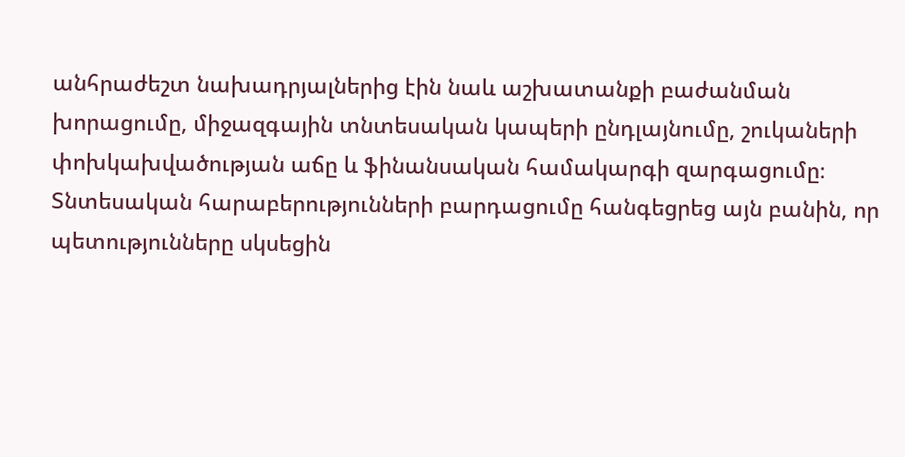անհրաժեշտ նախադրյալներից էին նաև աշխատանքի բաժանման խորացումը, միջազգային տնտեսական կապերի ընդլայնումը, շուկաների փոխկախվածության աճը և ֆինանսական համակարգի զարգացումը։ Տնտեսական հարաբերությունների բարդացումը հանգեցրեց այն բանին, որ պետությունները սկսեցին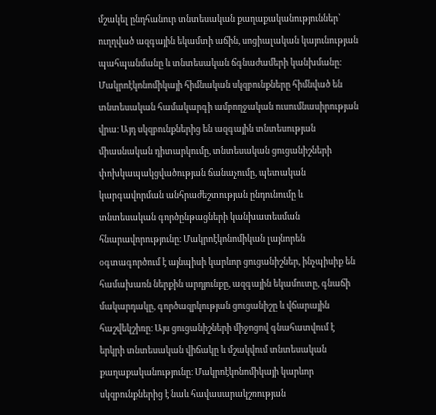մշակել ընդհանուր տնտեսական քաղաքականություններ՝ ուղղված ազգային եկամտի աճին, սոցիալական կայունության պահպանմանը և տնտեսական ճգնաժամերի կանխմանը։ Մակրոէկոնոմիկայի հիմնական սկզբունքները հիմնված են տնտեսական համակարգի ամբողջական ուսումնասիրության վրա։ Այդ սկզբունքներից են ազգային տնտեսության միասնական դիտարկումը, տնտեսական ցուցանիշների փոխկապակցվածության ճանաչումը, պետական կարգավորման անհրաժեշտության ընդունումը և տնտեսական գործընթացների կանխատեսման հնարավորությունը։ Մակրոէկոնոմիկան լայնորեն օգտագործում է այնպիսի կարևոր ցուցանիշներ, ինչպիսիք են համախառն ներքին արդյունքը, ազգային եկամուտը, գնաճի մակարդակը, գործազրկության ցուցանիշը և վճարային հաշվեկշիռը։ Այս ցուցանիշների միջոցով գնահատվում է երկրի տնտեսական վիճակը և մշակվում տնտեսական քաղաքականությունը։ Մակրոէկոնոմիկայի կարևոր սկզբունքներից է նաև հավասարակշռության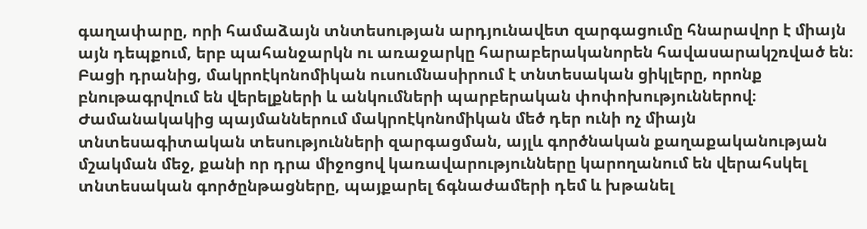գաղափարը, որի համաձայն տնտեսության արդյունավետ զարգացումը հնարավոր է միայն այն դեպքում, երբ պահանջարկն ու առաջարկը հարաբերականորեն հավասարակշռված են։ Բացի դրանից, մակրոէկոնոմիկան ուսումնասիրում է տնտեսական ցիկլերը, որոնք բնութագրվում են վերելքների և անկումների պարբերական փոփոխություններով։ Ժամանակակից պայմաններում մակրոէկոնոմիկան մեծ դեր ունի ոչ միայն տնտեսագիտական տեսությունների զարգացման, այլև գործնական քաղաքականության մշակման մեջ, քանի որ դրա միջոցով կառավարությունները կարողանում են վերահսկել տնտեսական գործընթացները, պայքարել ճգնաժամերի դեմ և խթանել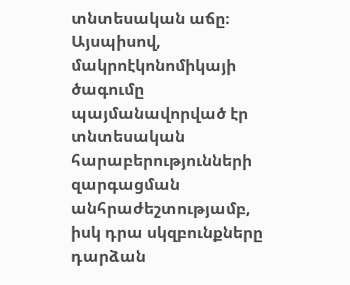տնտեսական աճը։ Այսպիսով, մակրոէկոնոմիկայի ծագումը պայմանավորված էր տնտեսական հարաբերությունների զարգացման անհրաժեշտությամբ, իսկ դրա սկզբունքները դարձան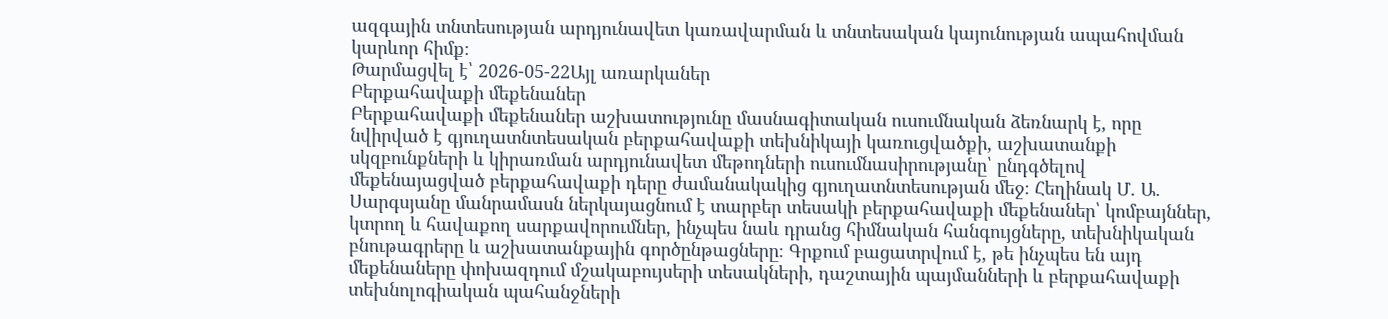ազգային տնտեսության արդյունավետ կառավարման և տնտեսական կայունության ապահովման կարևոր հիմք։
Թարմացվել է՝ 2026-05-22Այլ առարկաներ
Բերքահավաքի մեքենաներ
Բերքահավաքի մեքենաներ աշխատությունը մասնագիտական ուսումնական ձեռնարկ է, որը նվիրված է գյուղատնտեսական բերքահավաքի տեխնիկայի կառուցվածքի, աշխատանքի սկզբունքների և կիրառման արդյունավետ մեթոդների ուսումնասիրությանը՝ ընդգծելով մեքենայացված բերքահավաքի դերը ժամանակակից գյուղատնտեսության մեջ։ Հեղինակ Մ. Ա. Սարգսյանը մանրամասն ներկայացնում է տարբեր տեսակի բերքահավաքի մեքենաներ՝ կոմբայններ, կտրող և հավաքող սարքավորումներ, ինչպես նաև դրանց հիմնական հանգույցները, տեխնիկական բնութագրերը և աշխատանքային գործընթացները։ Գրքում բացատրվում է, թե ինչպես են այդ մեքենաները փոխազդում մշակաբույսերի տեսակների, դաշտային պայմանների և բերքահավաքի տեխնոլոգիական պահանջների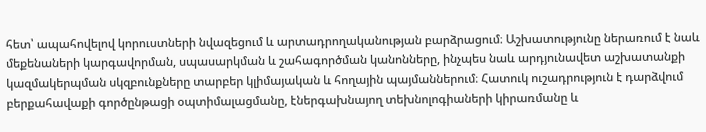հետ՝ ապահովելով կորուստների նվազեցում և արտադրողականության բարձրացում։ Աշխատությունը ներառում է նաև մեքենաների կարգավորման, սպասարկման և շահագործման կանոնները, ինչպես նաև արդյունավետ աշխատանքի կազմակերպման սկզբունքները տարբեր կլիմայական և հողային պայմաններում։ Հատուկ ուշադրություն է դարձվում բերքահավաքի գործընթացի օպտիմալացմանը, էներգախնայող տեխնոլոգիաների կիրառմանը և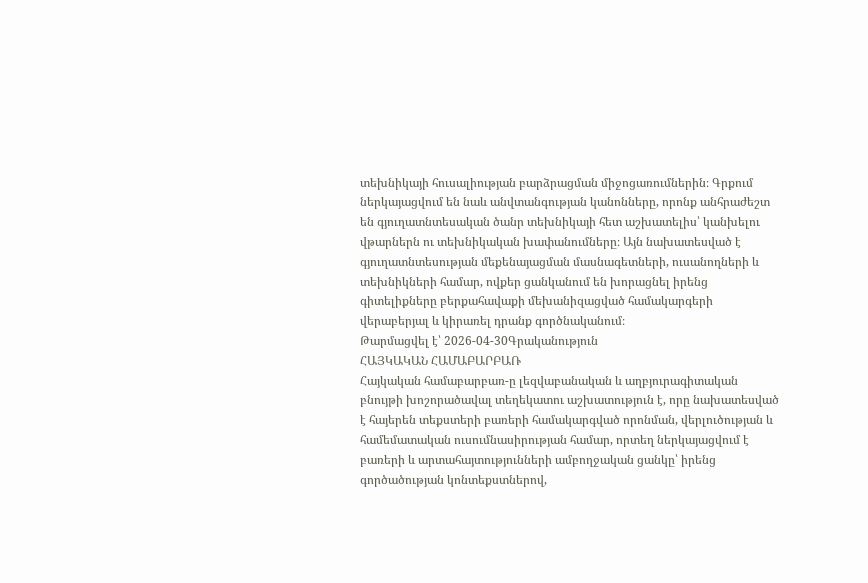տեխնիկայի հուսալիության բարձրացման միջոցառումներին։ Գրքում ներկայացվում են նաև անվտանգության կանոնները, որոնք անհրաժեշտ են գյուղատնտեսական ծանր տեխնիկայի հետ աշխատելիս՝ կանխելու վթարներն ու տեխնիկական խափանումները։ Այն նախատեսված է գյուղատնտեսության մեքենայացման մասնագետների, ուսանողների և տեխնիկների համար, ովքեր ցանկանում են խորացնել իրենց գիտելիքները բերքահավաքի մեխանիզացված համակարգերի վերաբերյալ և կիրառել դրանք գործնականում։
Թարմացվել է՝ 2026-04-30Գրականություն
ՀԱՅԿԱԿԱՆ ՀԱՄԱԲԱՐԲԱՌ
Հայկական համաբարբառ-ը լեզվաբանական և աղբյուրագիտական բնույթի խոշորածավալ տեղեկատու աշխատություն է, որը նախատեսված է հայերեն տեքստերի բառերի համակարգված որոնման, վերլուծության և համեմատական ուսումնասիրության համար, որտեղ ներկայացվում է բառերի և արտահայտությունների ամբողջական ցանկը՝ իրենց գործածության կոնտեքստներով,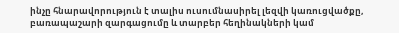ինչը հնարավորություն է տալիս ուսումնասիրել լեզվի կառուցվածքը, բառապաշարի զարգացումը և տարբեր հեղինակների կամ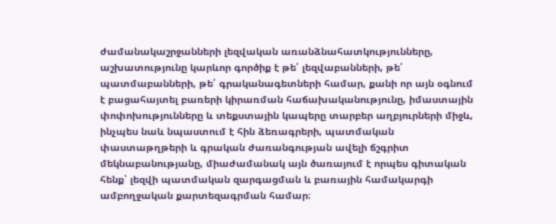ժամանակաշրջանների լեզվական առանձնահատկությունները, աշխատությունը կարևոր գործիք է թե՛ լեզվաբանների, թե՛ պատմաբանների, թե՛ գրականագետների համար, քանի որ այն օգնում է բացահայտել բառերի կիրառման հաճախականությունը, իմաստային փոփոխությունները և տեքստային կապերը տարբեր աղբյուրների միջև, ինչպես նաև նպաստում է հին ձեռագրերի, պատմական փաստաթղթերի և գրական ժառանգության ավելի ճշգրիտ մեկնաբանությանը, միաժամանակ այն ծառայում է որպես գիտական հենք՝ լեզվի պատմական զարգացման և բառային համակարգի ամբողջական քարտեզագրման համար։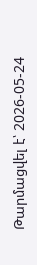Թարմացվել է՝ 2026-05-24